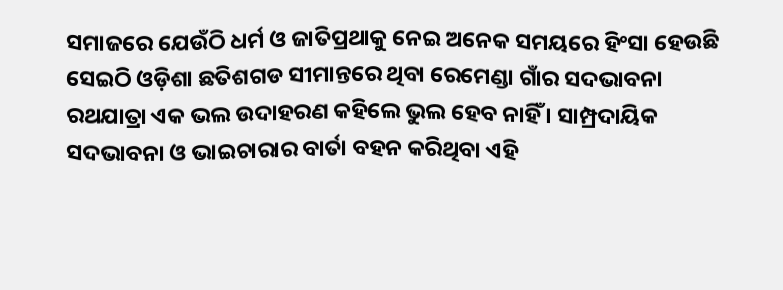ସମାଜରେ ଯେଉଁଠି ଧର୍ମ ଓ ଜାତିପ୍ରଥାକୁ ନେଇ ଅନେକ ସମୟରେ ହିଂସା ହେଉଛି ସେଇଠି ଓଡ଼ିଶା ଛତିଶଗଡ ସୀମାନ୍ତରେ ଥିବା ରେମେଣ୍ଡା ଗାଁର ସଦଭାବନା ରଥଯାତ୍ରା ଏକ ଭଲ ଉଦାହରଣ କହିଲେ ଭୁଲ ହେବ ନାହିଁ । ସାମ୍ପ୍ରଦାୟିକ ସଦଭାବନା ଓ ଭାଇଚାରାର ବାର୍ତା ବହନ କରିଥିବା ଏହି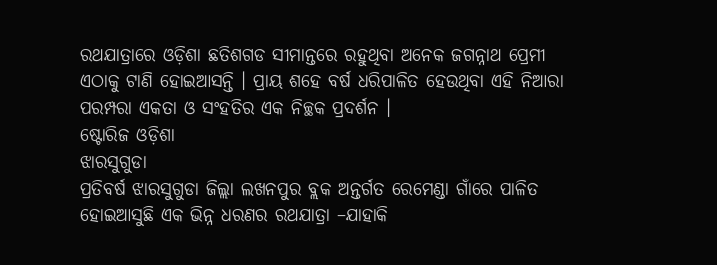ରଥଯାତ୍ରାରେ ଓଡ଼ିଶା ଛତିଶଗଡ ସୀମାନ୍ତରେ ରହୁଥିବା ଅନେକ ଜଗନ୍ନାଥ ପ୍ରେମୀ ଏଠାକୁ ଟାଣି ହୋଇଆସନ୍ତି । ପ୍ରାୟ ଶହେ ବର୍ଷ ଧରିପାଳିତ ହେଉଥିବା ଏହି ନିଆରା ପରମ୍ପରା ଏକତା ଓ ସଂହତିର ଏକ ନିଚ୍ଛକ ପ୍ରଦର୍ଶନ ।
ଷ୍ଟୋରିଜ ଓଡ଼ିଶା
ଝାରସୁଗୁଡା
ପ୍ରତିବର୍ଷ ଝାରସୁଗୁଡା ଜିଲ୍ଲା ଲଖନପୁର ବ୍ଲକ ଅନ୍ତର୍ଗତ ରେମେଣ୍ଡା ଗାଁରେ ପାଳିତ ହୋଇଆସୁଛି ଏକ ଭିନ୍ନ ଧରଣର ରଥଯାତ୍ରା –ଯାହାକି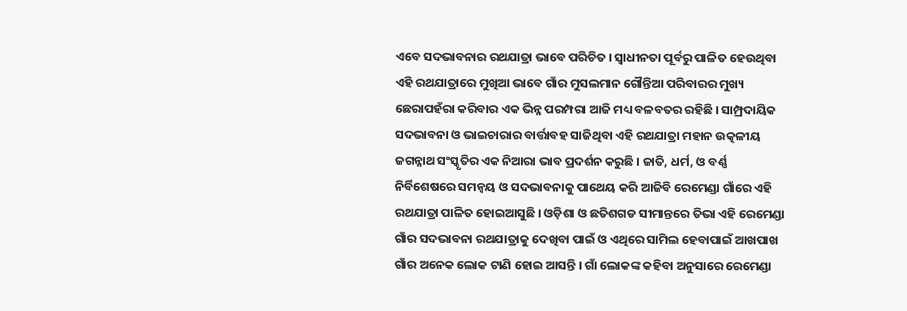ଏବେ ସଦଭାବନାର ରଥଯାତ୍ରା ଭାବେ ପରିଚିତ । ସ୍ୱାଧୀନତା ପୂର୍ବରୁ ପାଳିତ ହେଉଥିବା ଏହି ରଥଯାତ୍ରାରେ ମୁଖିଆ ଭାବେ ଗାଁର ମୁସଲମାନ ଗୌନ୍ତିଆ ପରିବାରର ମୁଖ୍ୟ ଛେରାପହଁରା କରିବାର ଏକ ଭିନ୍ନ ପରମ୍ପରା ଆଜି ମଧ୍ୟ ବଳବତର ରହିଛି । ସାମ୍ପ୍ରଦାୟିକ ସଦଭାବନା ଓ ଭାଇଚାରାର ବାର୍ତ୍ତାବହ ସାଜିଥିବା ଏହି ରଥଯାତ୍ରା ମହାନ ଉତ୍କଳୀୟ ଜଗନ୍ନାଥ ସଂସ୍କୃତିର ଏକ ନିଆରା ଭାବ ପ୍ରଦର୍ଶନ କରୁଛି । ଜାତି, ଧର୍ମ, ଓ ବର୍ଣ୍ଣ ନିର୍ବିଶେଷରେ ସମନ୍ୱୟ ଓ ସଦଭାବନାକୁ ପାଥେୟ କରି ଆଜିବି ରେମେଣ୍ଡା ଗାଁରେ ଏହି ରଥଯାତ୍ରା ପାଳିତ ହୋଇଆସୁଛି । ଓଡ଼ିଶା ଓ ଛତିଶଗଡ ସୀମାନ୍ତରେ ତିଭା ଏହି ରେମେଣ୍ଡା ଗାଁର ସଦଭାବନା ରଥଯାତ୍ରାକୁ ଦେଖିବା ପାଇଁ ଓ ଏଥିରେ ସାମିଲ ହେବାପାଇଁ ଆଖପାଖ ଗାଁର ଅନେକ ଲୋକ ଟାଣି ହୋଇ ଆସନ୍ତି । ଗାଁ ଲୋକଙ୍କ କହିବା ଅନୁସାରେ ରେମେଣ୍ଡା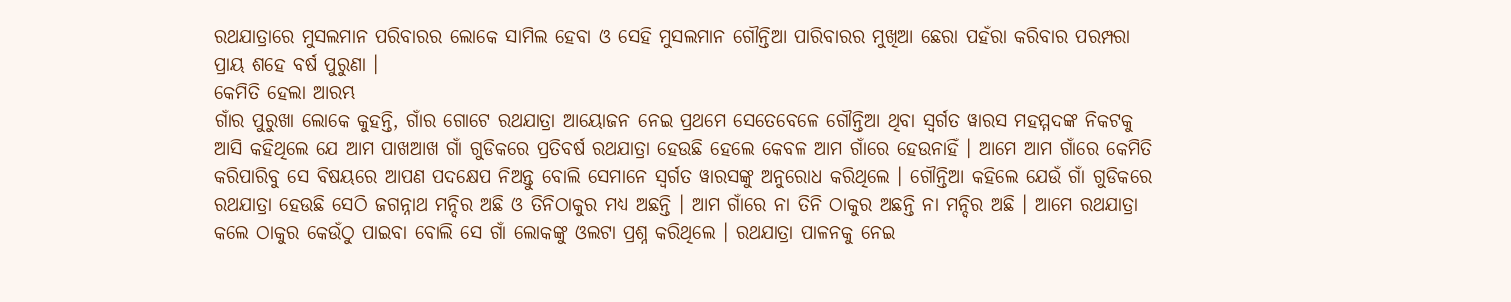ରଥଯାତ୍ରାରେ ମୁସଲମାନ ପରିବାରର ଲୋକେ ସାମିଲ ହେବା ଓ ସେହି ମୁସଲମାନ ଗୌନ୍ତିଆ ପାରିବାରର ମୁଖିଆ ଛେରା ପହଁରା କରିବାର ପରମ୍ପରା ପ୍ରାୟ ଶହେ ବର୍ଷ ପୁରୁଣା ।
କେମିତି ହେଲା ଆରମ୍ଭ
ଗାଁର ପୁରୁଖା ଲୋକେ କୁହନ୍ତି, ଗାଁର ଗୋଟେ ରଥଯାତ୍ରା ଆୟୋଜନ ନେଇ ପ୍ରଥମେ ସେତେବେଳେ ଗୌନ୍ତିଆ ଥିବା ସ୍ୱର୍ଗତ ୱାରସ ମହମ୍ମଦଙ୍କ ନିକଟକୁ ଆସି କହିଥିଲେ ଯେ ଆମ ପାଖଆଖ ଗାଁ ଗୁଡିକରେ ପ୍ରତିବର୍ଷ ରଥଯାତ୍ରା ହେଉଛି ହେଲେ କେବଳ ଆମ ଗାଁରେ ହେଉନାହିଁ । ଆମେ ଆମ ଗାଁରେ କେମିତି କରିପାରିବୁ ସେ ବିଷୟରେ ଆପଣ ପଦକ୍ଷେପ ନିଅନ୍ତୁ ବୋଲି ସେମାନେ ସ୍ୱର୍ଗତ ୱାରସଙ୍କୁ ଅନୁରୋଧ କରିଥିଲେ । ଗୌନ୍ତିଆ କହିଲେ ଯେଉଁ ଗାଁ ଗୁଡିକରେ ରଥଯାତ୍ରା ହେଉଛି ସେଠି ଜଗନ୍ନାଥ ମନ୍ଦିର ଅଛି ଓ ତିନିଠାକୁର ମଧ୍ୟ ଅଛନ୍ତି । ଆମ ଗାଁରେ ନା ତିନି ଠାକୁର ଅଛନ୍ତି ନା ମନ୍ଦିର ଅଛି । ଆମେ ରଥଯାତ୍ରା କଲେ ଠାକୁର କେଉଁଠୁ ପାଇବା ବୋଲି ସେ ଗାଁ ଲୋକଙ୍କୁ ଓଲଟା ପ୍ରଶ୍ନ କରିଥିଲେ । ରଥଯାତ୍ରା ପାଳନକୁ ନେଇ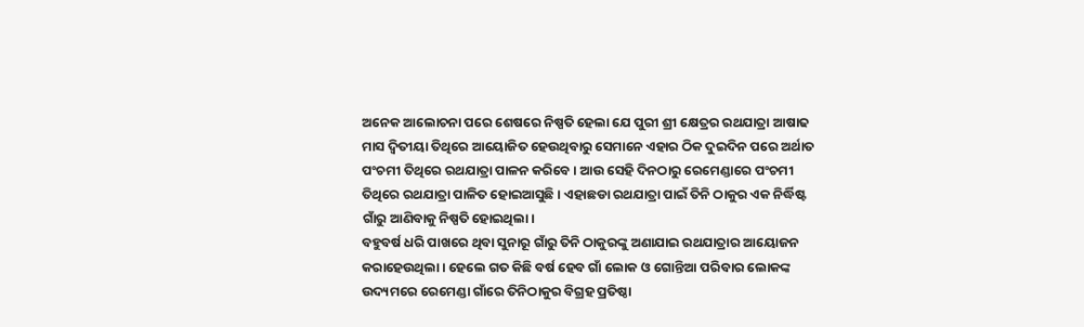ଅନେକ ଆଲୋଚନା ପରେ ଶେଷରେ ନିଷ୍ପତି ହେଲା ଯେ ପୁରୀ ଶ୍ରୀ କ୍ଷେତ୍ରର ରଥଯାତ୍ରା ଆଷାଢ ମାସ ଦ୍ୱିତୀୟା ତିଥିରେ ଆୟୋଜିତ ହେଉଥିବାରୁ ସେମାନେ ଏହାର ଠିକ ଦୁଇଦିନ ପରେ ଅର୍ଥାତ ପଂଚମୀ ତିଥିରେ ରଥଯାତ୍ରା ପାଳନ କରିବେ । ଆଉ ସେହି ଦିନଠାରୁ ରେମେଣ୍ଡାରେ ପଂଚମୀ ତିଥିରେ ରଥଯାତ୍ରା ପାଳିତ ହୋଇଆସୁଛି । ଏହାଛଡା ରଥଯାତ୍ରା ପାଇଁ ତିନି ଠାକୁର ଏକ ନିର୍ଦ୍ଧିଷ୍ଟ ଗାଁରୁ ଆଣିବାକୁ ନିଷ୍ପତି ହୋଇଥିଲା।
ବହୁବର୍ଷ ଧରି ପାଖରେ ଥିବା ସୁନାରୂ ଗାଁରୁ ତିନି ଠାକୁରଙ୍କୁ ଅଣାଯାଇ ରଥଯାତ୍ରାର ଆୟୋଜନ କରାହେଉଥିଲା । ହେଲେ ଗତ କିଛି ବର୍ଷ ହେବ ଗାଁ ଲୋକ ଓ ଗୋନ୍ତିଆ ପରିବାର ଲୋକଙ୍କ ଉଦ୍ୟମରେ ରେମେଣ୍ଡା ଗାଁରେ ତିନିଠାକୁର ବିଗ୍ରହ ପ୍ରତିଷ୍ଠା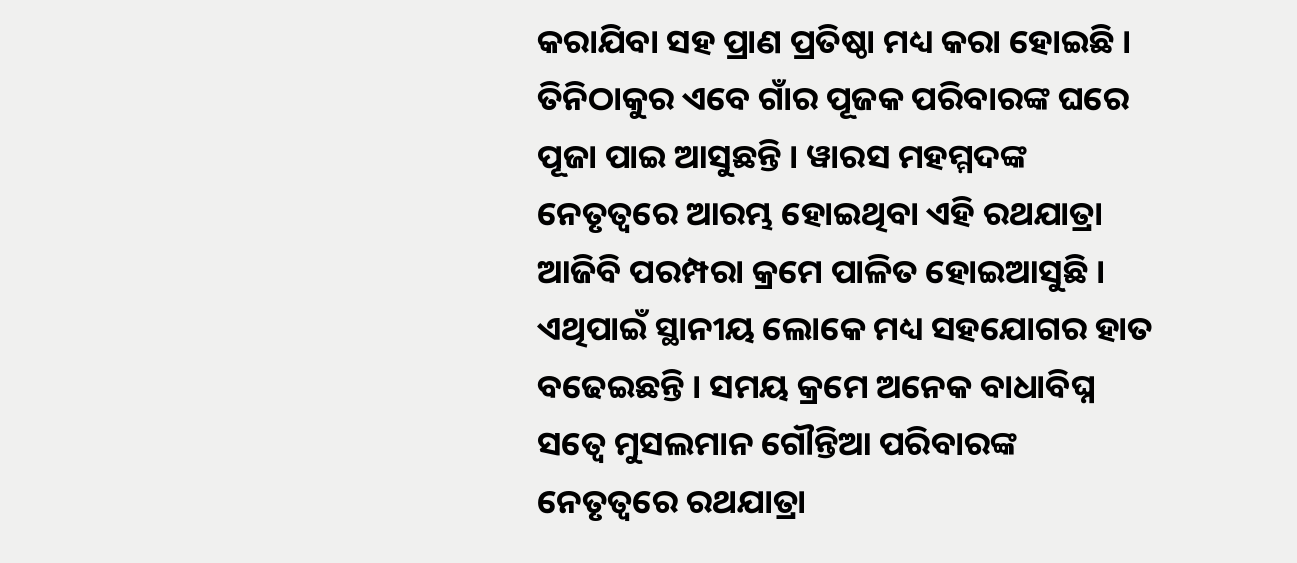କରାଯିବା ସହ ପ୍ରାଣ ପ୍ରତିଷ୍ଠା ମଧ୍ୟ କରା ହୋଇଛି । ତିନିଠାକୁର ଏବେ ଗାଁର ପୂଜକ ପରିବାରଙ୍କ ଘରେ ପୂଜା ପାଇ ଆସୁଛନ୍ତି । ୱାରସ ମହମ୍ମଦଙ୍କ ନେତୃତ୍ୱରେ ଆରମ୍ଭ ହୋଇଥିବା ଏହି ରଥଯାତ୍ରା ଆଜିବି ପରମ୍ପରା କ୍ରମେ ପାଳିତ ହୋଇଆସୁଛି । ଏଥିପାଇଁ ସ୍ଥାନୀୟ ଲୋକେ ମଧ୍ୟ ସହଯୋଗର ହାତ ବଢେଇଛନ୍ତି । ସମୟ କ୍ରମେ ଅନେକ ବାଧାବିଘ୍ନ ସତ୍ୱେ ମୁସଲମାନ ଗୌନ୍ତିଆ ପରିବାରଙ୍କ ନେତୃତ୍ୱରେ ରଥଯାତ୍ରା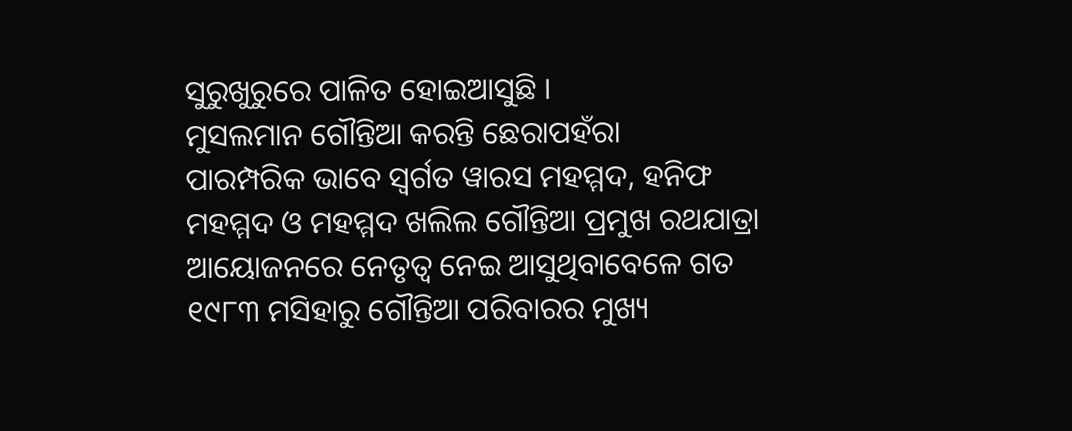ସୁରୁଖୁରୁରେ ପାଳିତ ହୋଇଆସୁଛି ।
ମୁସଲମାନ ଗୌନ୍ତିଆ କରନ୍ତି ଛେରାପହଁରା
ପାରମ୍ପରିକ ଭାବେ ସ୍ୱର୍ଗତ ୱାରସ ମହମ୍ମଦ, ହନିଫ ମହମ୍ମଦ ଓ ମହମ୍ମଦ ଖଲିଲ ଗୌନ୍ତିଆ ପ୍ରମୁଖ ରଥଯାତ୍ରା ଆୟୋଜନରେ ନେତୃତ୍ୱ ନେଇ ଆସୁଥିବାବେଳେ ଗତ ୧୯୮୩ ମସିହାରୁ ଗୌନ୍ତିଆ ପରିବାରର ମୁଖ୍ୟ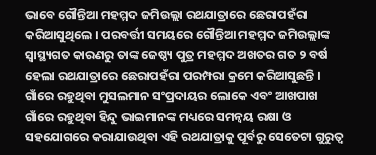ଭାବେ ଗୌନ୍ତିଆ ମହମ୍ମଦ ଜମିଉଲ୍ଲା ରଥଯାତ୍ରାରେ ଛେରାପହଁରା କରିଆସୁଥିଲେ । ପରବର୍ତ୍ତୀ ସମୟରେ ଗୌନ୍ତିଆ ମହମ୍ମଦ ଜମିଉଲ୍ଲାଙ୍କ ସ୍ୱାସ୍ଥ୍ୟଗତ କାରଣରୁ ତାଙ୍କ ଜେଷ୍ଠ୍ୟ ପୁତ୍ର ମହମ୍ମଦ ଅଖତର ଗତ ୨ ବର୍ଷ ହେଲା ରଥଯାତ୍ରାରେ ଛେରାପହଁରା ପରମ୍ପରା କ୍ରମେ କରିଆସୁଛନ୍ତି । ଗାଁରେ ରହୁଥିବା ମୁସଲମାନ ସଂପ୍ରଦାୟର ଲୋକେ ଏବଂ ଆଖପାଖ ଗାଁରେ ରହୁଥିବା ହିନ୍ଦୁ ଭାଇମାନଙ୍କ ମଧ୍ୟରେ ସମନ୍ୱୟ ରକ୍ଷା ଓ ସହଯୋଗରେ କରାଯାଉଥିବା ଏହି ରଥଯାତ୍ରାକୁ ପୂର୍ବରୁ ସେତେଟା ଗୁରୁତ୍ୱ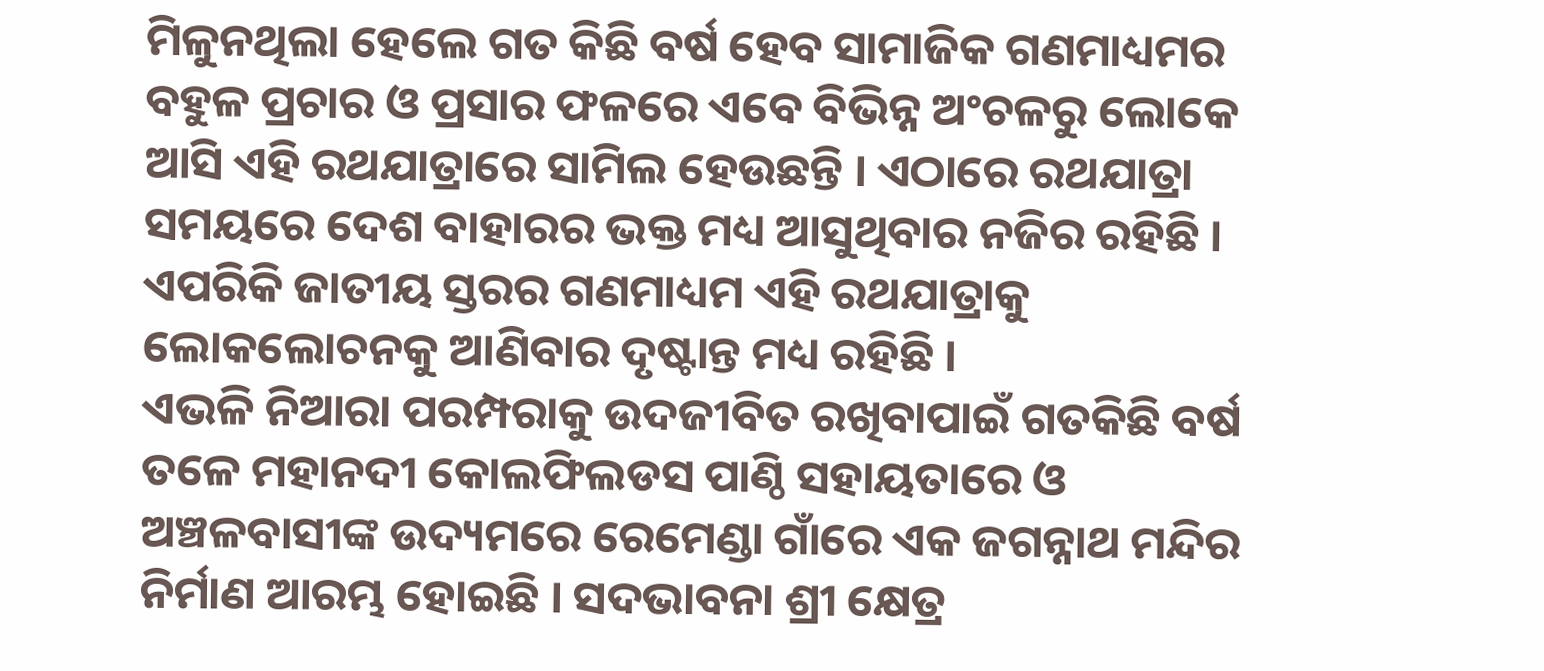ମିଳୁନଥିଲା ହେଲେ ଗତ କିଛି ବର୍ଷ ହେବ ସାମାଜିକ ଗଣମାଧ୍ୟମର ବହୁଳ ପ୍ରଚାର ଓ ପ୍ରସାର ଫଳରେ ଏବେ ବିଭିନ୍ନ ଅଂଚଳରୁ ଲୋକେ ଆସି ଏହି ରଥଯାତ୍ରାରେ ସାମିଲ ହେଉଛନ୍ତି । ଏଠାରେ ରଥଯାତ୍ରା ସମୟରେ ଦେଶ ବାହାରର ଭକ୍ତ ମଧ୍ୟ ଆସୁଥିବାର ନଜିର ରହିଛି । ଏପରିକି ଜାତୀୟ ସ୍ତରର ଗଣମାଧ୍ୟମ ଏହି ରଥଯାତ୍ରାକୁ ଲୋକଲୋଚନକୁ ଆଣିବାର ଦୃଷ୍ଟାନ୍ତ ମଧ୍ୟ ରହିଛି ।
ଏଭଳି ନିଆରା ପରମ୍ପରାକୁ ଉଦଜୀବିତ ରଖିବାପାଇଁ ଗତକିଛି ବର୍ଷ ତଳେ ମହାନଦୀ କୋଲଫିଲଡସ ପାଣ୍ଠି ସହାୟତାରେ ଓ ଅଞ୍ଚଳବାସୀଙ୍କ ଉଦ୍ୟମରେ ରେମେଣ୍ଡା ଗାଁରେ ଏକ ଜଗନ୍ନାଥ ମନ୍ଦିର ନିର୍ମାଣ ଆରମ୍ଭ ହୋଇଛି । ସଦଭାବନା ଶ୍ରୀ କ୍ଷେତ୍ର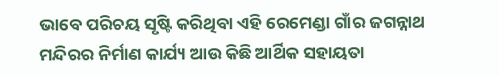ଭାବେ ପରିଚୟ ସୃଷ୍ଟି କରିଥିବା ଏହି ରେମେଣ୍ଡା ଗାଁର ଜଗନ୍ନାଥ ମନ୍ଦିରର ନିର୍ମାଣ କାର୍ଯ୍ୟ ଆଉ କିଛି ଆର୍ଥିକ ସହାୟତା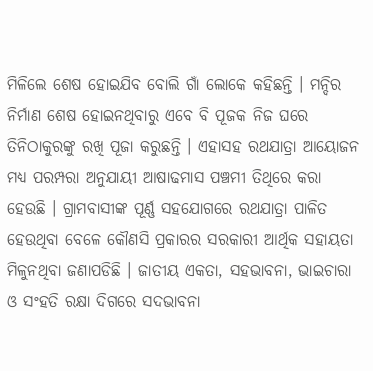ମିଳିଲେ ଶେଷ ହୋଇଯିବ ବୋଲି ଗାଁ ଲୋକେ କହିଛନ୍ତି । ମନ୍ଦିର ନିର୍ମାଣ ଶେଷ ହୋଇନଥିବାରୁ ଏବେ ବି ପୂଜକ ନିଜ ଘରେ ତିନିଠାକୁରଙ୍କୁ ରଖି ପୂଜା କରୁଛନ୍ତି । ଏହାସହ ରଥଯାତ୍ରା ଆୟୋଜନ ମଧ୍ୟ ପରମ୍ପରା ଅନୁଯାୟୀ ଆଷାଢମାସ ପଞ୍ଚମୀ ତିଥିରେ କରା ହେଉଛି । ଗ୍ରାମବାସୀଙ୍କ ପୂର୍ଣ୍ଣ ସହଯୋଗରେ ରଥଯାତ୍ରା ପାଳିତ ହେଉଥିବା ବେଳେ କୌଣସି ପ୍ରକାରର ସରକାରୀ ଆର୍ଥିକ ସହାୟତା ମିଳୁନଥିବା ଜଣାପଡିଛି । ଜାତୀୟ ଏକତା, ସହଭାବନା, ଭାଇଚାରା ଓ ସଂହତି ରକ୍ଷା ଦିଗରେ ସଦଭାବନା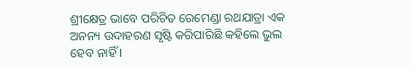ଶ୍ରୀକ୍ଷେତ୍ର ଭାବେ ପରିଚିତ ରେମେଣ୍ଡା ରଥଯାତ୍ରା ଏକ ଅନନ୍ୟ ଉଦାହରଣ ସୃଷ୍ଟି କରିପାରିଛି କହିଲେ ଭୁଲ ହେବ ନାହିଁ ।